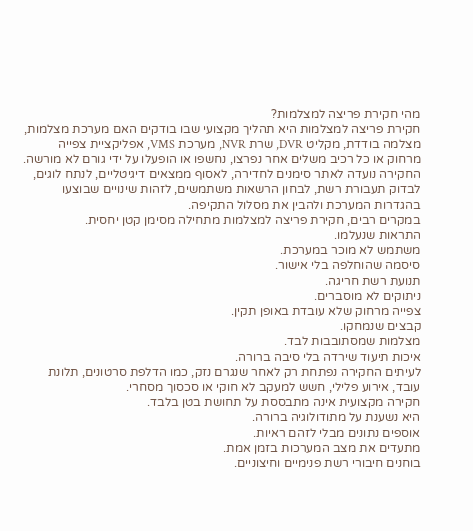מהי חקירת פריצה למצלמות?
חקירת פריצה למצלמות היא תהליך מקצועי שבו בודקים האם מערכת מצלמות, מצלמה בודדת, מקליט DVR, שרת NVR, מערכת VMS, אפליקציית צפייה מרחוק או כל רכיב משלים אחר נפרצו, נחשפו או הופעלו על ידי גורם לא מורשה.
החקירה נועדה לאתר סימנים לחדירה, לאסוף ממצאים דיגיטליים, לנתח לוגים, לבדוק תעבורת רשת, לבחון הרשאות משתמשים, לזהות שינויים שבוצעו בהגדרות המערכת ולהבין את מסלול התקיפה.
במקרים רבים, חקירת פריצה למצלמות מתחילה מסימן קטן יחסית.
התראות שנעלמו.
משתמש לא מוכר במערכת.
סיסמה שהוחלפה בלי אישור.
תנועת רשת חריגה.
ניתוקים לא מוסברים.
צפייה מרחוק שלא עובדת באופן תקין.
קבצים שנמחקו.
מצלמות שמסתובבות לבד.
איכות תיעוד שירדה בלי סיבה ברורה.
לעיתים החקירה נפתחת רק לאחר שנגרם נזק, כמו הדלפת סרטונים, תלונת עובד, אירוע פלילי, חשש למעקב לא חוקי או סכסוך מסחרי.
חקירה מקצועית אינה מתבססת על תחושת בטן בלבד.
היא נשענת על מתודולוגיה ברורה.
אוספים נתונים מבלי לזהם ראיות.
מתעדים את מצב המערכות בזמן אמת.
בוחנים חיבורי רשת פנימיים וחיצוניים.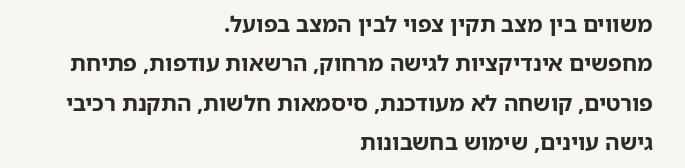משווים בין מצב תקין צפוי לבין המצב בפועל.
מחפשים אינדיקציות לגישה מרחוק, הרשאות עודפות, פתיחת פורטים, קושחה לא מעודכנת, סיסמאות חלשות, התקנת רכיבי גישה עוינים, שימוש בחשבונות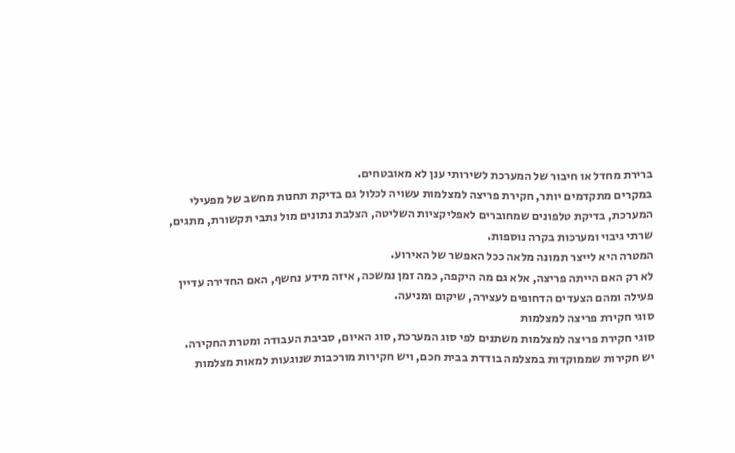ברירת מחדל או חיבור של המערכת לשירותי ענן לא מאובטחים.
במקרים מתקדמים יותר, חקירת פריצה למצלמות עשויה לכלול גם בדיקת תחנות מחשב של מפעילי המערכת, בדיקת טלפונים שמחוברים לאפליקציות השליטה, הצלבת נתונים מול נתבי תקשורת, מתגים, שרתי גיבוי ומערכות בקרה נוספות.
המטרה היא לייצר תמונה מלאה ככל האפשר של האירוע.
לא רק האם הייתה פריצה, אלא גם מה היקפה, כמה זמן נמשכה, איזה מידע נחשף, האם החדירה עדיין פעילה ומהם הצעדים הדחופים לעצירה, שיקום ומניעה.
סוגי חקירת פריצה למצלמות
סוגי חקירת פריצה למצלמות משתנים לפי סוג המערכת, סוג האיום, סביבת העבודה ומטרת החקירה.
יש חקירות שממוקדות במצלמה בודדת בבית חכם, ויש חקירות מורכבות שנוגעות למאות מצלמות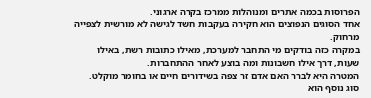הפרוסות בכמה אתרים ומנוהלות ממרכז בקרה ארגוני.
אחד הסוגים הנפוצים הוא חקירה בעקבות חשד לגישה לא מורשית לצפייה מרחוק.
במקרה כזה בודקים מי התחבר למערכת, מאילו כתובות רשת, באילו שעות, דרך אילו חשבונות ומה בוצע לאחר ההתחברות.
המטרה היא לברר האם אדם זר צפה בשידורים חיים או בחומר מוקלט.
סוג נוסף הוא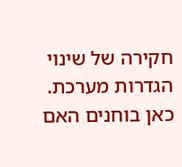חקירה של שינוי הגדרות מערכת.
כאן בוחנים האם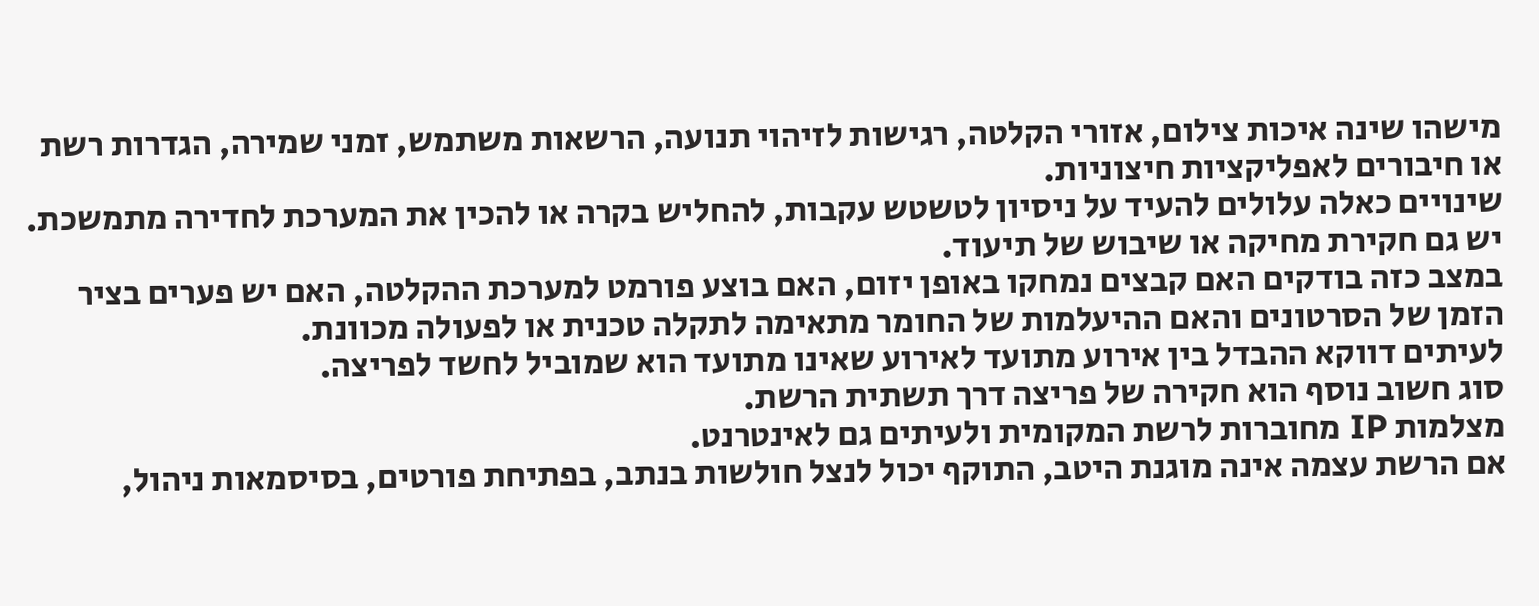מישהו שינה איכות צילום, אזורי הקלטה, רגישות לזיהוי תנועה, הרשאות משתמש, זמני שמירה, הגדרות רשת או חיבורים לאפליקציות חיצוניות.
שינויים כאלה עלולים להעיד על ניסיון לטשטש עקבות, להחליש בקרה או להכין את המערכת לחדירה מתמשכת.
יש גם חקירת מחיקה או שיבוש של תיעוד.
במצב כזה בודקים האם קבצים נמחקו באופן יזום, האם בוצע פורמט למערכת ההקלטה, האם יש פערים בציר הזמן של הסרטונים והאם ההיעלמות של החומר מתאימה לתקלה טכנית או לפעולה מכוונת.
לעיתים דווקא ההבדל בין אירוע מתועד לאירוע שאינו מתועד הוא שמוביל לחשד לפריצה.
סוג חשוב נוסף הוא חקירה של פריצה דרך תשתית הרשת.
מצלמות IP מחוברות לרשת המקומית ולעיתים גם לאינטרנט.
אם הרשת עצמה אינה מוגנת היטב, התוקף יכול לנצל חולשות בנתב, בפתיחת פורטים, בסיסמאות ניהול,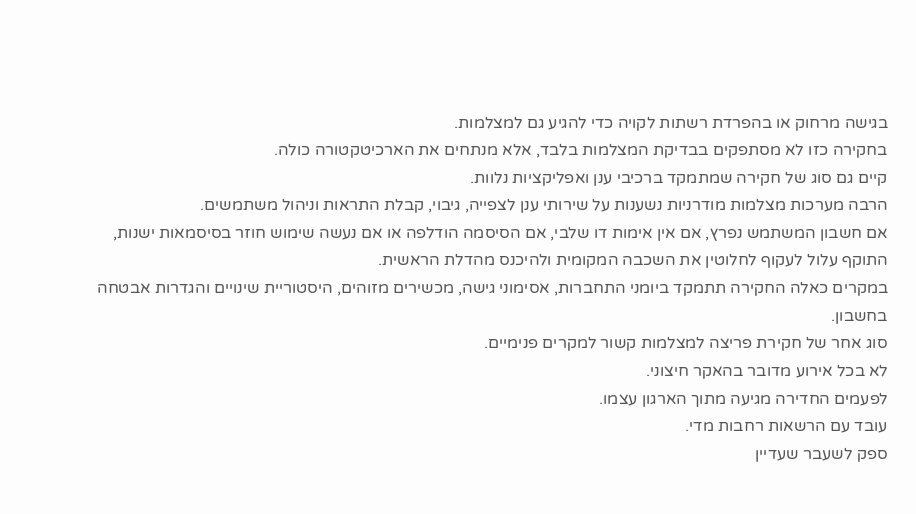בגישה מרחוק או בהפרדת רשתות לקויה כדי להגיע גם למצלמות.
בחקירה כזו לא מסתפקים בבדיקת המצלמות בלבד, אלא מנתחים את הארכיטקטורה כולה.
קיים גם סוג של חקירה שמתמקד ברכיבי ענן ואפליקציות נלוות.
הרבה מערכות מצלמות מודרניות נשענות על שירותי ענן לצפייה, גיבוי, קבלת התראות וניהול משתמשים.
אם חשבון המשתמש נפרץ, אם אין אימות דו שלבי, אם הסיסמה הודלפה או אם נעשה שימוש חוזר בסיסמאות ישנות, התוקף עלול לעקוף לחלוטין את השכבה המקומית ולהיכנס מהדלת הראשית.
במקרים כאלה החקירה תתמקד ביומני התחברות, אסימוני גישה, מכשירים מזוהים, היסטוריית שינויים והגדרות אבטחה בחשבון.
סוג אחר של חקירת פריצה למצלמות קשור למקרים פנימיים.
לא בכל אירוע מדובר בהאקר חיצוני.
לפעמים החדירה מגיעה מתוך הארגון עצמו.
עובד עם הרשאות רחבות מדי.
ספק לשעבר שעדיין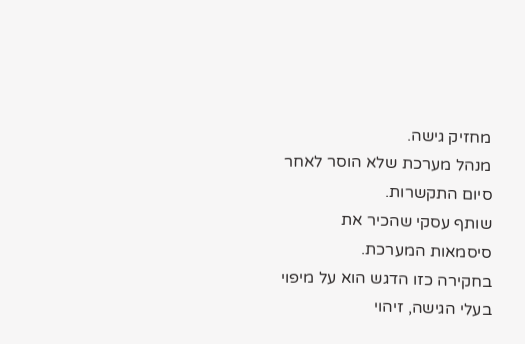מחזיק גישה.
מנהל מערכת שלא הוסר לאחר סיום התקשרות.
שותף עסקי שהכיר את סיסמאות המערכת.
בחקירה כזו הדגש הוא על מיפוי בעלי הגישה, זיהוי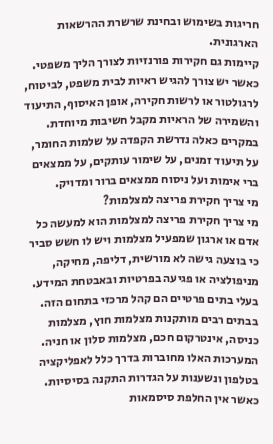חריגות בשימוש ובחינת שרשרת ההרשאות הארגונית.
קיימות גם חקירות פורנזיות לצורך הליך משפטי.
כאשר יש צורך להגיש ראיות לבית משפט, לביטוח, לרגולטור או לרשות חקירה, אופן האיסוף, התיעוד והשמירה של הראיות מקבל חשיבות מיוחדת.
במקרים כאלה נדרשת הקפדה על שלמות החומר, על תיעוד זמנים, על שימור עותקים, על ממצאים ברי אימות ועל ניסוח ממצאים ברור ומדויק.
מי צריך חקירת פריצה למצלמות?
מי צריך חקירת פריצה למצלמות הוא למעשה כל אדם או ארגון שמפעיל מצלמות ויש לו חשש סביר כי בוצעה גישה לא מורשית, דליפה, מחיקה, מניפולציה או פגיעה בפרטיות ובאבטחת המידע.
בעלי בתים פרטיים הם קהל מרכזי בתחום הזה.
בבתים רבים מותקנות מצלמות חוץ, מצלמות כניסה, אינטרקום חכם, מצלמות סלון או חניה.
המערכות האלו מחוברות בדרך כלל לאפליקציה בטלפון ונשענות על הגדרות התקנה בסיסיות.
כאשר אין החלפת סיסמאות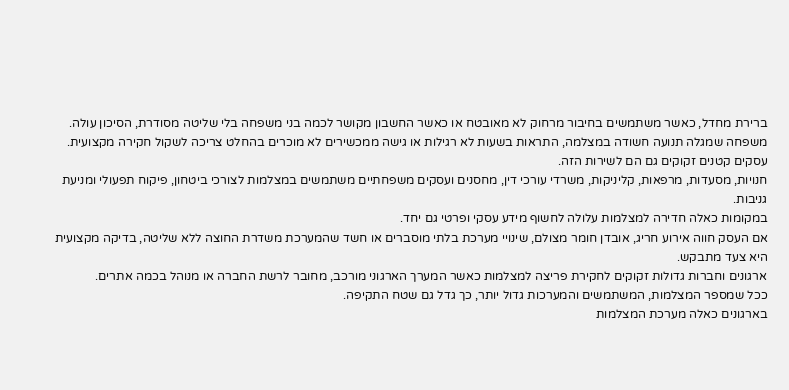ברירת מחדל, כאשר משתמשים בחיבור מרחוק לא מאובטח או כאשר החשבון מקושר לכמה בני משפחה בלי שליטה מסודרת, הסיכון עולה.
משפחה שמגלה תנועה חשודה במצלמה, התראות בשעות לא רגילות או גישה ממכשירים לא מוכרים בהחלט צריכה לשקול חקירה מקצועית.
עסקים קטנים זקוקים גם הם לשירות הזה.
חנויות, מסעדות, מרפאות, קליניקות, משרדי עורכי דין, מחסנים ועסקים משפחתיים משתמשים במצלמות לצורכי ביטחון, פיקוח תפעולי ומניעת גניבות.
במקומות כאלה חדירה למצלמות עלולה לחשוף מידע עסקי ופרטי גם יחד.
אם העסק חווה אירוע חריג, אובדן חומר מצולם, שינויי מערכת בלתי מוסברים או חשד שהמערכת משדרת החוצה ללא שליטה, בדיקה מקצועית היא צעד מתבקש.
ארגונים וחברות גדולות זקוקים לחקירת פריצה למצלמות כאשר המערך הארגוני מורכב, מחובר לרשת החברה או מנוהל בכמה אתרים.
ככל שמספר המצלמות, המשתמשים והמערכות גדול יותר, כך גדל גם שטח התקיפה.
בארגונים כאלה מערכת המצלמות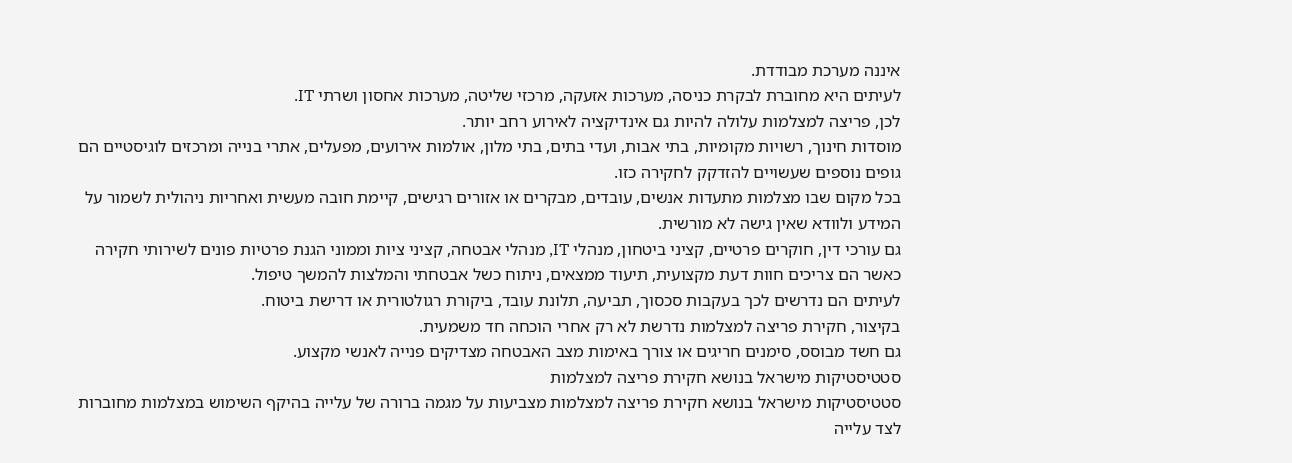איננה מערכת מבודדת.
לעיתים היא מחוברת לבקרת כניסה, מערכות אזעקה, מרכזי שליטה, מערכות אחסון ושרתי IT.
לכן, פריצה למצלמות עלולה להיות גם אינדיקציה לאירוע רחב יותר.
מוסדות חינוך, רשויות מקומיות, בתי אבות, ועדי בתים, בתי מלון, אולמות אירועים, מפעלים, אתרי בנייה ומרכזים לוגיסטיים הם גופים נוספים שעשויים להזדקק לחקירה כזו.
בכל מקום שבו מצלמות מתעדות אנשים, עובדים, מבקרים או אזורים רגישים, קיימת חובה מעשית ואחריות ניהולית לשמור על המידע ולוודא שאין גישה לא מורשית.
גם עורכי דין, חוקרים פרטיים, קציני ביטחון, מנהלי IT, מנהלי אבטחה, קציני ציות וממוני הגנת פרטיות פונים לשירותי חקירה כאשר הם צריכים חוות דעת מקצועית, תיעוד ממצאים, ניתוח כשל אבטחתי והמלצות להמשך טיפול.
לעיתים הם נדרשים לכך בעקבות סכסוך, תביעה, תלונת עובד, ביקורת רגולטורית או דרישת ביטוח.
בקיצור, חקירת פריצה למצלמות נדרשת לא רק אחרי הוכחה חד משמעית.
גם חשד מבוסס, סימנים חריגים או צורך באימות מצב האבטחה מצדיקים פנייה לאנשי מקצוע.
סטטיסטיקות מישראל בנושא חקירת פריצה למצלמות
סטטיסטיקות מישראל בנושא חקירת פריצה למצלמות מצביעות על מגמה ברורה של עלייה בהיקף השימוש במצלמות מחוברות לצד עלייה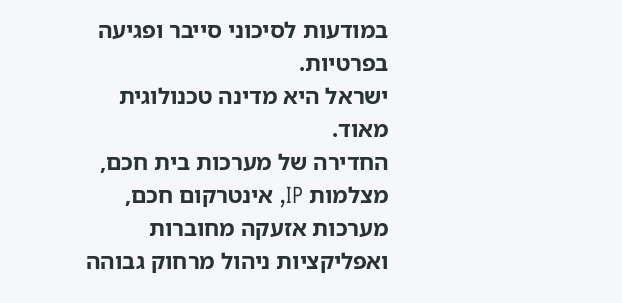במודעות לסיכוני סייבר ופגיעה בפרטיות.
ישראל היא מדינה טכנולוגית מאוד.
החדירה של מערכות בית חכם, מצלמות IP, אינטרקום חכם, מערכות אזעקה מחוברות ואפליקציות ניהול מרחוק גבוהה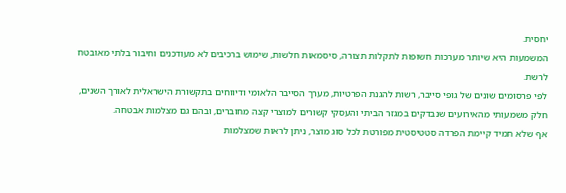יחסית.
המשמעות היא שיותר מערכות חשופות לתקלות תצורה, סיסמאות חלשות, שימוש ברכיבים לא מעודכנים וחיבור בלתי מאובטח לרשת.
לפי פרסומים שונים של גופי סייבר, רשות להגנת הפרטיות, מערך הסייבר הלאומי ודיווחים בתקשורת הישראלית לאורך השנים, חלק משמעותי מהאירועים שנבדקים במגזר הביתי והעסקי קשורים למוצרי קצה מחוברים, ובהם גם מצלמות אבטחה.
אף שלא תמיד קיימת הפרדה סטטיסטית מפורטת לכל סוג מוצר, ניתן לראות שמצלמות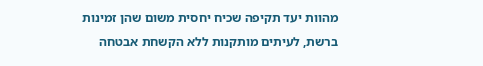מהוות יעד תקיפה שכיח יחסית משום שהן זמינות ברשת, לעיתים מותקנות ללא הקשחת אבטחה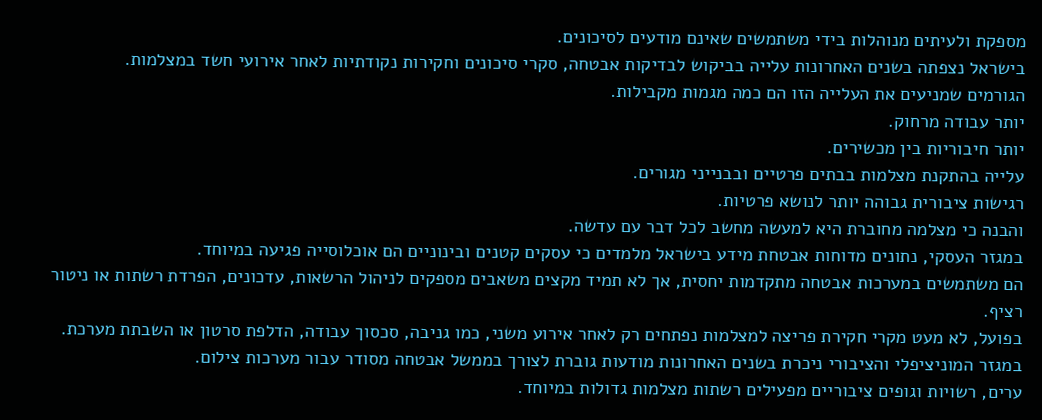מספקת ולעיתים מנוהלות בידי משתמשים שאינם מודעים לסיכונים.
בישראל נצפתה בשנים האחרונות עלייה בביקוש לבדיקות אבטחה, סקרי סיכונים וחקירות נקודתיות לאחר אירועי חשד במצלמות.
הגורמים שמניעים את העלייה הזו הם כמה מגמות מקבילות.
יותר עבודה מרחוק.
יותר חיבוריות בין מכשירים.
עלייה בהתקנת מצלמות בבתים פרטיים ובבנייני מגורים.
רגישות ציבורית גבוהה יותר לנושא פרטיות.
והבנה כי מצלמה מחוברת היא למעשה מחשב לכל דבר עם עדשה.
במגזר העסקי, נתונים מדוחות אבטחת מידע בישראל מלמדים כי עסקים קטנים ובינוניים הם אוכלוסייה פגיעה במיוחד.
הם משתמשים במערכות אבטחה מתקדמות יחסית, אך לא תמיד מקצים משאבים מספקים לניהול הרשאות, עדכונים, הפרדת רשתות או ניטור רציף.
בפועל, לא מעט מקרי חקירת פריצה למצלמות נפתחים רק לאחר אירוע משני, כמו גניבה, סכסוך עבודה, הדלפת סרטון או השבתת מערכת.
במגזר המוניציפלי והציבורי ניכרת בשנים האחרונות מודעות גוברת לצורך בממשל אבטחה מסודר עבור מערכות צילום.
ערים, רשויות וגופים ציבוריים מפעילים רשתות מצלמות גדולות במיוחד.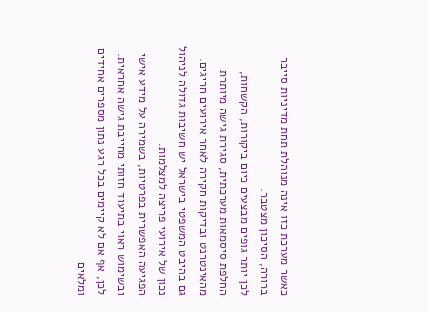כאשר מערכת כזו אינה מנוהלת תחת מדיניות סייבר ברורה, הסיכון מצטבר.
לכן יותר גופים מבצעים כיום ביקורות, הקשחות, החלפת סיסמאות מערכתית, סגירת גישה מיותרת מהאינטרנט ובדיקות חקירה לאחר אירועים חריגים.
גם בהיבט המשפטי בישראל יש חשיבות גדולה לניהול נכון של אירועי פריצה למצלמות.
הפגיעה האפשרית בפרטיות, בשמירה על מידע אישי ובשימוש ראוי בתיעוד חזותי מחייבת גישה אחראית.
לכן, אף אם לא קיימים בכל רגע נתון מספרים אחידים ומלאים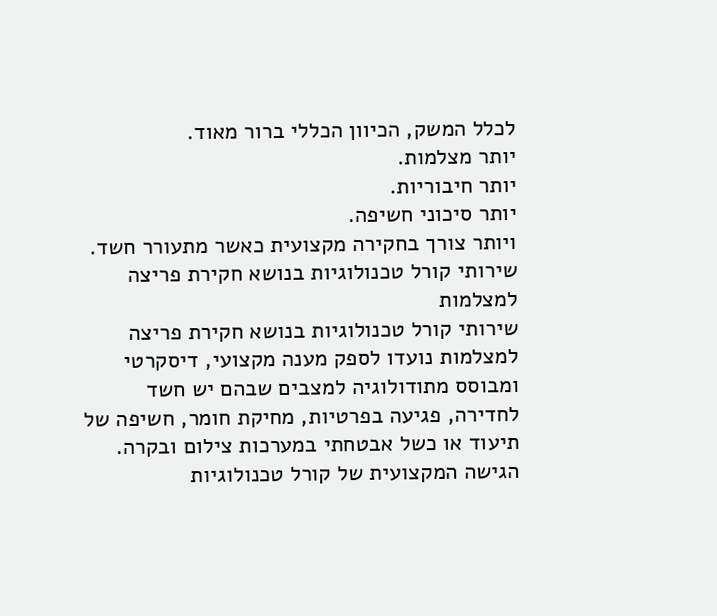לכלל המשק, הכיוון הכללי ברור מאוד.
יותר מצלמות.
יותר חיבוריות.
יותר סיכוני חשיפה.
ויותר צורך בחקירה מקצועית כאשר מתעורר חשד.
שירותי קורל טכנולוגיות בנושא חקירת פריצה למצלמות
שירותי קורל טכנולוגיות בנושא חקירת פריצה למצלמות נועדו לספק מענה מקצועי, דיסקרטי ומבוסס מתודולוגיה למצבים שבהם יש חשד לחדירה, פגיעה בפרטיות, מחיקת חומר, חשיפה של תיעוד או כשל אבטחתי במערכות צילום ובקרה.
הגישה המקצועית של קורל טכנולוגיות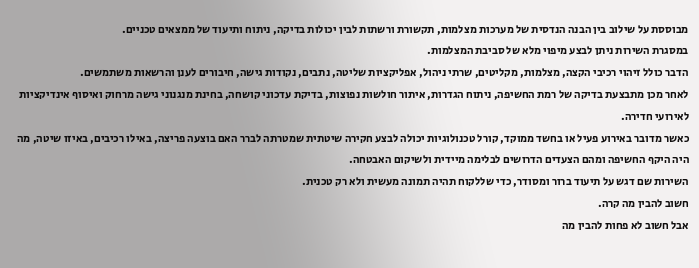מבוססת על שילוב בין הבנה הנדסית של מערכות מצלמות, תקשורת ורשתות לבין יכולות בדיקה, ניתוח ותיעוד של ממצאים טכניים.
במסגרת השירות ניתן לבצע מיפוי מלא של סביבת המצלמות.
הדבר כולל זיהוי רכיבי הקצה, מצלמות, מקליטים, שרתי ניהול, אפליקציות שליטה, נתבים, נקודות גישה, חיבורים לענן והרשאות משתמשים.
לאחר מכן מתבצעת בדיקה של רמת החשיפה, ניתוח הגדרות, איתור חולשות נפוצות, בדיקת עדכוני קושחה, בחינת מנגנוני גישה מרחוק ואיסוף אינדיקציות לאירועי חדירה.
כאשר מדובר באירוע פעיל או בחשד ממוקד, קורל טכנולוגיות יכולה לבצע חקירה שיטתית שמטרתה לברר האם בוצעה פריצה, באילו רכיבים, באיזו שיטה, מה היה היקף החשיפה ומהם הצעדים הדרושים לבלימה מיידית ולשיקום האבטחה.
השירות שם דגש על תיעוד ברור ומסודר, כדי שללקוח תהיה תמונה מעשית ולא רק טכנית.
חשוב להבין מה קרה.
אבל חשוב לא פחות להבין מה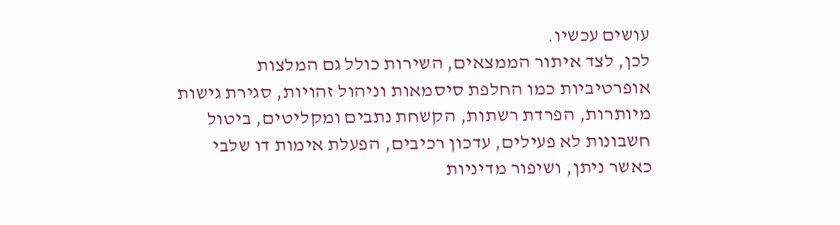עושים עכשיו.
לכן, לצד איתור הממצאים, השירות כולל גם המלצות אופרטיביות כמו החלפת סיסמאות וניהול זהויות, סגירת גישות מיותרות, הפרדת רשתות, הקשחת נתבים ומקליטים, ביטול חשבונות לא פעילים, עדכון רכיבים, הפעלת אימות דו שלבי כאשר ניתן, ושיפור מדיניות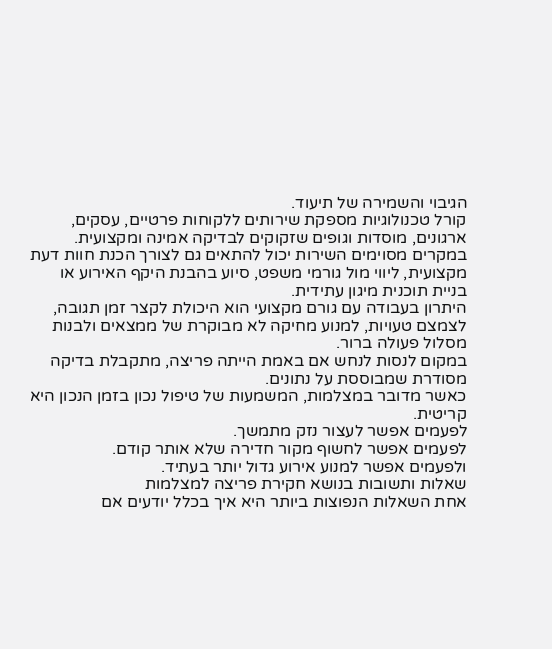הגיבוי והשמירה של תיעוד.
קורל טכנולוגיות מספקת שירותים ללקוחות פרטיים, עסקים, ארגונים, מוסדות וגופים שזקוקים לבדיקה אמינה ומקצועית.
במקרים מסוימים השירות יכול להתאים גם לצורך הכנת חוות דעת מקצועית, ליווי מול גורמי משפט, סיוע בהבנת היקף האירוע או בניית תוכנית מיגון עתידית.
היתרון בעבודה עם גורם מקצועי הוא היכולת לקצר זמן תגובה, לצמצם טעויות, למנוע מחיקה לא מבוקרת של ממצאים ולבנות מסלול פעולה ברור.
במקום לנסות לנחש אם באמת הייתה פריצה, מתקבלת בדיקה מסודרת שמבוססת על נתונים.
כאשר מדובר במצלמות, המשמעות של טיפול נכון בזמן הנכון היא קריטית.
לפעמים אפשר לעצור נזק מתמשך.
לפעמים אפשר לחשוף מקור חדירה שלא אותר קודם.
ולפעמים אפשר למנוע אירוע גדול יותר בעתיד.
שאלות ותשובות בנושא חקירת פריצה למצלמות
אחת השאלות הנפוצות ביותר היא איך בכלל יודעים אם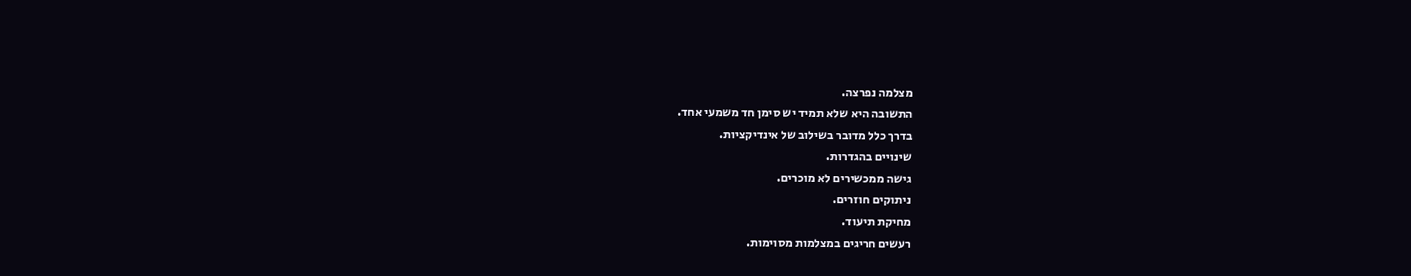מצלמה נפרצה.
התשובה היא שלא תמיד יש סימן חד משמעי אחד.
בדרך כלל מדובר בשילוב של אינדיקציות.
שינויים בהגדרות.
גישה ממכשירים לא מוכרים.
ניתוקים חוזרים.
מחיקת תיעוד.
רעשים חריגים במצלמות מסוימות.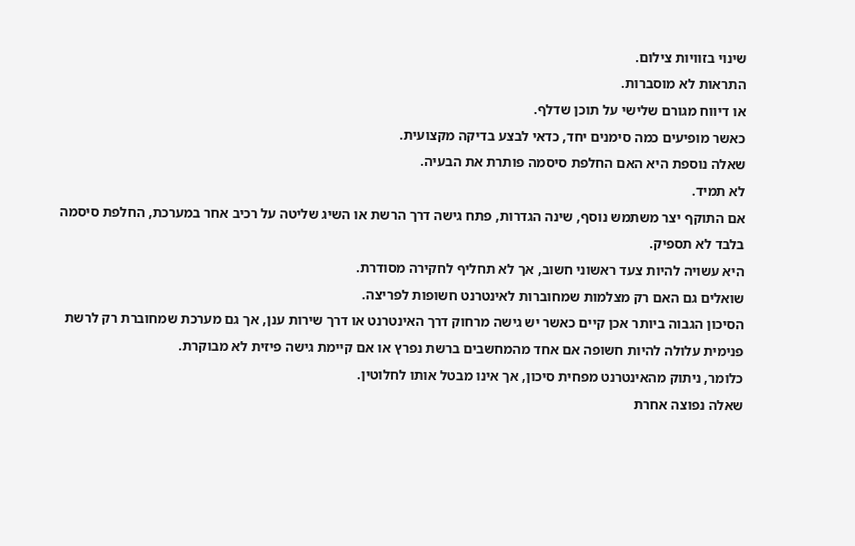שינוי בזוויות צילום.
התראות לא מוסברות.
או דיווח מגורם שלישי על תוכן שדלף.
כאשר מופיעים כמה סימנים יחד, כדאי לבצע בדיקה מקצועית.
שאלה נוספת היא האם החלפת סיסמה פותרת את הבעיה.
לא תמיד.
אם התוקף יצר משתמש נוסף, שינה הגדרות, פתח גישה דרך הרשת או השיג שליטה על רכיב אחר במערכת, החלפת סיסמה בלבד לא תספיק.
היא עשויה להיות צעד ראשוני חשוב, אך לא תחליף לחקירה מסודרת.
שואלים גם האם רק מצלמות שמחוברות לאינטרנט חשופות לפריצה.
הסיכון הגבוה ביותר אכן קיים כאשר יש גישה מרחוק דרך האינטרנט או דרך שירות ענן, אך גם מערכת שמחוברת רק לרשת פנימית עלולה להיות חשופה אם אחד מהמחשבים ברשת נפרץ או אם קיימת גישה פיזית לא מבוקרת.
כלומר, ניתוק מהאינטרנט מפחית סיכון, אך אינו מבטל אותו לחלוטין.
שאלה נפוצה אחרת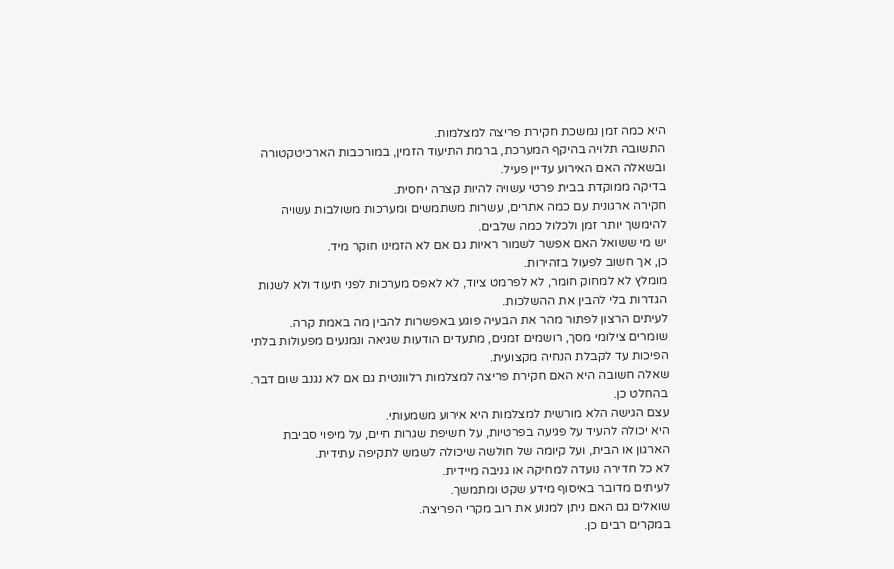היא כמה זמן נמשכת חקירת פריצה למצלמות.
התשובה תלויה בהיקף המערכת, ברמת התיעוד הזמין, במורכבות הארכיטקטורה ובשאלה האם האירוע עדיין פעיל.
בדיקה ממוקדת בבית פרטי עשויה להיות קצרה יחסית.
חקירה ארגונית עם כמה אתרים, עשרות משתמשים ומערכות משולבות עשויה להימשך יותר זמן ולכלול כמה שלבים.
יש מי ששואל האם אפשר לשמור ראיות גם אם לא הזמינו חוקר מיד.
כן, אך חשוב לפעול בזהירות.
מומלץ לא למחוק חומר, לא לפרמט ציוד, לא לאפס מערכות לפני תיעוד ולא לשנות הגדרות בלי להבין את ההשלכות.
לעיתים הרצון לפתור מהר את הבעיה פוגע באפשרות להבין מה באמת קרה.
שומרים צילומי מסך, רושמים זמנים, מתעדים הודעות שגיאה ונמנעים מפעולות בלתי הפיכות עד לקבלת הנחיה מקצועית.
שאלה חשובה היא האם חקירת פריצה למצלמות רלוונטית גם אם לא נגנב שום דבר.
בהחלט כן.
עצם הגישה הלא מורשית למצלמות היא אירוע משמעותי.
היא יכולה להעיד על פגיעה בפרטיות, על חשיפת שגרות חיים, על מיפוי סביבת הארגון או הבית, ועל קיומה של חולשה שיכולה לשמש לתקיפה עתידית.
לא כל חדירה נועדה למחיקה או גניבה מיידית.
לעיתים מדובר באיסוף מידע שקט ומתמשך.
שואלים גם האם ניתן למנוע את רוב מקרי הפריצה.
במקרים רבים כן.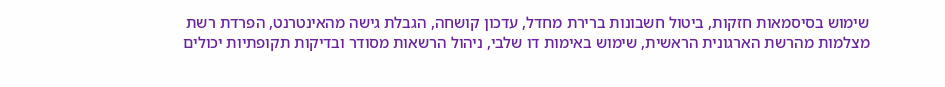שימוש בסיסמאות חזקות, ביטול חשבונות ברירת מחדל, עדכון קושחה, הגבלת גישה מהאינטרנט, הפרדת רשת מצלמות מהרשת הארגונית הראשית, שימוש באימות דו שלבי, ניהול הרשאות מסודר ובדיקות תקופתיות יכולים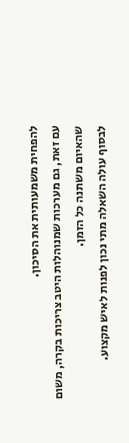להפחית משמעותית את הסיכון.
עם זאת, גם מערכות שמנוהלות היטב צריכות בקרה, משום שהאיום משתנה כל הזמן.
לבסוף עולה השאלה מתי נכון לפנות לאיש מקצוע.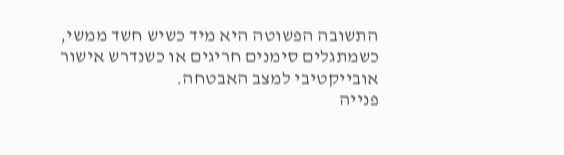התשובה הפשוטה היא מיד כשיש חשד ממשי, כשמתגלים סימנים חריגים או כשנדרש אישור אובייקטיבי למצב האבטחה.
פנייה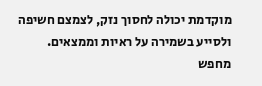מוקדמת יכולה לחסוך נזק, לצמצם חשיפה ולסייע בשמירה על ראיות וממצאים.
מחפש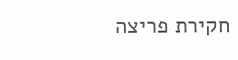חקירת פריצה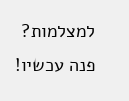למצלמות? פנה עכשיו!